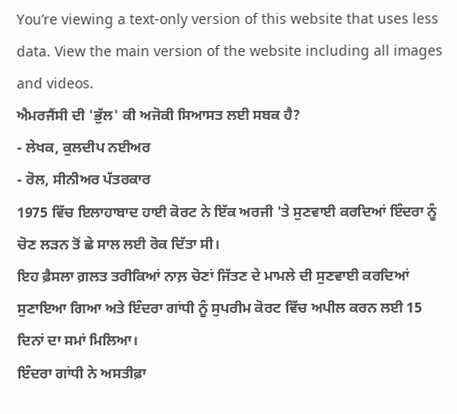You’re viewing a text-only version of this website that uses less data. View the main version of the website including all images and videos.
ਐਮਰਜੈਂਸੀ ਦੀ 'ਭੁੱਲ' ਕੀ ਅਜੋਕੀ ਸਿਆਸਤ ਲਈ ਸਬਕ ਹੈ?
- ਲੇਖਕ, ਕੁਲਦੀਪ ਨਈਅਰ
- ਰੋਲ, ਸੀਨੀਅਰ ਪੱਤਰਕਾਰ
1975 ਵਿੱਚ ਇਲਾਹਾਬਾਦ ਹਾਈ ਕੋਰਟ ਨੇ ਇੱਕ ਅਰਜੀ 'ਤੇ ਸੁਣਵਾਈ ਕਰਦਿਆਂ ਇੰਦਰਾ ਨੂੰ ਚੋਣ ਲੜਨ ਤੋਂ ਛੇ ਸਾਲ ਲਈ ਰੋਕ ਦਿੱਤਾ ਸੀ।
ਇਹ ਫ਼ੈਸਲਾ ਗ਼ਲਤ ਤਰੀਕਿਆਂ ਨਾਲ਼ ਚੋਣਾਂ ਜਿੱਤਣ ਦੇ ਮਾਮਲੇ ਦੀ ਸੁਣਵਾਈ ਕਰਦਿਆਂ ਸੁਣਾਇਆ ਗਿਆ ਅਤੇ ਇੰਦਰਾ ਗਾਂਧੀ ਨੂੰ ਸੁਪਰੀਮ ਕੋਰਟ ਵਿੱਚ ਅਪੀਲ ਕਰਨ ਲਈ 15 ਦਿਨਾਂ ਦਾ ਸਮਾਂ ਮਿਲਿਆ।
ਇੰਦਰਾ ਗਾਂਧੀ ਨੇ ਅਸਤੀਫ਼ਾ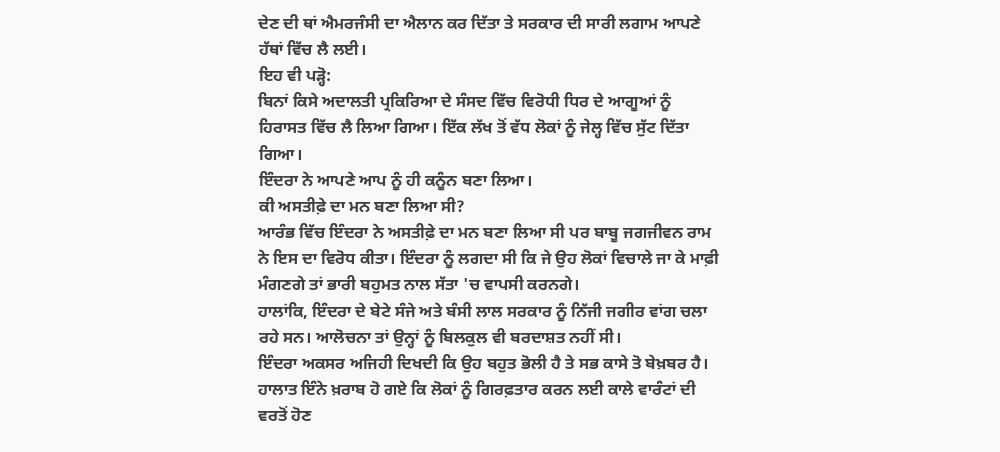ਦੇਣ ਦੀ ਥਾਂ ਐਮਰਜੰਸੀ ਦਾ ਐਲਾਨ ਕਰ ਦਿੱਤਾ ਤੇ ਸਰਕਾਰ ਦੀ ਸਾਰੀ ਲਗਾਮ ਆਪਣੇ ਹੱਥਾਂ ਵਿੱਚ ਲੈ ਲਈ।
ਇਹ ਵੀ ਪੜ੍ਹੋ:
ਬਿਨਾਂ ਕਿਸੇ ਅਦਾਲਤੀ ਪ੍ਰਕਿਰਿਆ ਦੇ ਸੰਸਦ ਵਿੱਚ ਵਿਰੋਧੀ ਧਿਰ ਦੇ ਆਗੂਆਂ ਨੂੰ ਹਿਰਾਸਤ ਵਿੱਚ ਲੈ ਲਿਆ ਗਿਆ। ਇੱਕ ਲੱਖ ਤੋਂ ਵੱਧ ਲੋਕਾਂ ਨੂੰ ਜੇਲ੍ਹ ਵਿੱਚ ਸੁੱਟ ਦਿੱਤਾ ਗਿਆ।
ਇੰਦਰਾ ਨੇ ਆਪਣੇ ਆਪ ਨੂੰ ਹੀ ਕਨੂੰਨ ਬਣਾ ਲਿਆ।
ਕੀ ਅਸਤੀਫ਼ੇ ਦਾ ਮਨ ਬਣਾ ਲਿਆ ਸੀ?
ਆਰੰਭ ਵਿੱਚ ਇੰਦਰਾ ਨੇ ਅਸਤੀਫ਼ੇ ਦਾ ਮਨ ਬਣਾ ਲਿਆ ਸੀ ਪਰ ਬਾਬੂ ਜਗਜੀਵਨ ਰਾਮ ਨੇ ਇਸ ਦਾ ਵਿਰੋਧ ਕੀਤਾ। ਇੰਦਰਾ ਨੂੰ ਲਗਦਾ ਸੀ ਕਿ ਜੇ ਉਹ ਲੋਕਾਂ ਵਿਚਾਲੇ ਜਾ ਕੇ ਮਾਫ਼ੀ ਮੰਗਣਗੇ ਤਾਂ ਭਾਰੀ ਬਹੁਮਤ ਨਾਲ ਸੱਤਾ 'ਚ ਵਾਪਸੀ ਕਰਨਗੇ।
ਹਾਲਾਂਕਿ, ਇੰਦਰਾ ਦੇ ਬੇਟੇ ਸੰਜੇ ਅਤੇ ਬੰਸੀ ਲਾਲ ਸਰਕਾਰ ਨੂੰ ਨਿੱਜੀ ਜਗੀਰ ਵਾਂਗ ਚਲਾ ਰਹੇ ਸਨ। ਆਲੋਚਨਾ ਤਾਂ ਉਨ੍ਹਾਂ ਨੂੰ ਬਿਲਕੁਲ ਵੀ ਬਰਦਾਸ਼ਤ ਨਹੀਂ ਸੀ।
ਇੰਦਰਾ ਅਕਸਰ ਅਜਿਹੀ ਦਿਖਦੀ ਕਿ ਉਹ ਬਹੁਤ ਭੋਲੀ ਹੈ ਤੇ ਸਭ ਕਾਸੇ ਤੋ ਬੇਖ਼ਬਰ ਹੈ।
ਹਾਲਾਤ ਇੰਨੇ ਖ਼ਰਾਬ ਹੋ ਗਏ ਕਿ ਲੋਕਾਂ ਨੂੰ ਗਿਰਫ਼ਤਾਰ ਕਰਨ ਲਈ ਕਾਲੇ ਵਾਰੰਟਾਂ ਦੀ ਵਰਤੋਂ ਹੋਣ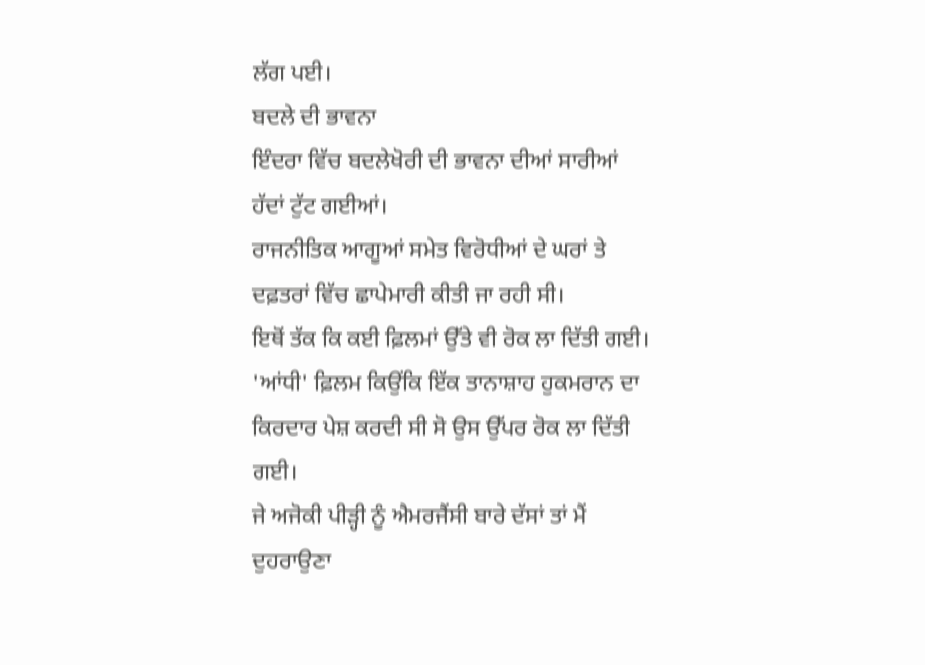ਲੱਗ ਪਈ।
ਬਦਲੇ ਦੀ ਭਾਵਨਾ
ਇੰਦਰਾ ਵਿੱਚ ਬਦਲੇਖੋਰੀ ਦੀ ਭਾਵਨਾ ਦੀਆਂ ਸਾਰੀਆਂ ਹੱਦਾਂ ਟੁੱਟ ਗਈਆਂ।
ਰਾਜਨੀਤਿਕ ਆਗੂਆਂ ਸਮੇਤ ਵਿਰੋਧੀਆਂ ਦੇ ਘਰਾਂ ਤੇ ਦਫ਼ਤਰਾਂ ਵਿੱਚ ਛਾਪੇਮਾਰੀ ਕੀਤੀ ਜਾ ਰਹੀ ਸੀ।
ਇਥੋਂ ਤੱਕ ਕਿ ਕਈ ਫ਼ਿਲਮਾਂ ਉੱਤੇ ਵੀ ਰੋਕ ਲਾ ਦਿੱਤੀ ਗਈ। 'ਆਂਧੀ' ਫ਼ਿਲਮ ਕਿਉਂਕਿ ਇੱਕ ਤਾਨਾਸ਼ਾਹ ਹੁਕਮਰਾਨ ਦਾ ਕਿਰਦਾਰ ਪੇਸ਼ ਕਰਦੀ ਸੀ ਸੋ ਉਸ ਉੱਪਰ ਰੋਕ ਲਾ ਦਿੱਤੀ ਗਈ।
ਜੇ ਅਜੋਕੀ ਪੀੜ੍ਹੀ ਨੂੰ ਐਮਰਜੈਂਸੀ ਬਾਰੇ ਦੱਸਾਂ ਤਾਂ ਮੈਂ ਦੁਹਰਾਉਣਾ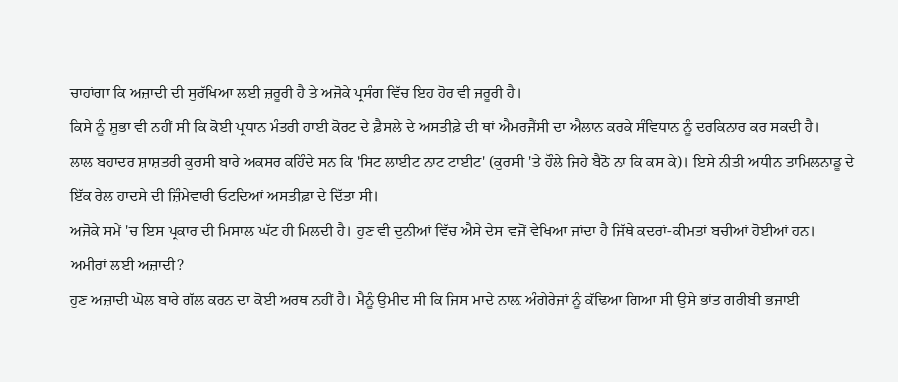ਚਾਹਾਂਗਾ ਕਿ ਅਜ਼ਾਦੀ ਦੀ ਸੁਰੱਖਿਆ ਲਈ ਜ਼ਰੂਰੀ ਹੈ ਤੇ ਅਜੋਕੇ ਪ੍ਰਸੰਗ ਵਿੱਚ ਇਹ ਹੋਰ ਵੀ ਜਰੂਰੀ ਹੈ।
ਕਿਸੇ ਨੂੰ ਸ਼ੁਭਾ ਵੀ ਨਹੀਂ ਸੀ ਕਿ ਕੋਈ ਪ੍ਰਧਾਨ ਮੰਤਰੀ ਹਾਈ ਕੋਰਟ ਦੇ ਫ਼ੈਸਲੇ ਦੇ ਅਸਤੀਫ਼ੇ ਦੀ ਥਾਂ ਐਮਰਜੈਂਸੀ ਦਾ ਐਲਾਨ ਕਰਕੇ ਸੰਵਿਧਾਨ ਨੂੰ ਦਰਕਿਨਾਰ ਕਰ ਸਕਦੀ ਹੈ।
ਲਾਲ ਬਹਾਦਰ ਸ਼ਾਸ਼ਤਰੀ ਕੁਰਸੀ ਬਾਰੇ ਅਕਸਰ ਕਹਿੰਦੇ ਸਨ ਕਿ 'ਸਿਟ ਲਾਈਟ ਨਾਟ ਟਾਈਟ' (ਕੁਰਸੀ 'ਤੇ ਹੌਲੇ ਜਿਹੇ ਬੈਠੋ ਨਾ ਕਿ ਕਸ ਕੇ)। ਇਸੇ ਨੀਤੀ ਅਧੀਨ ਤਾਮਿਲਨਾਡੂ ਦੇ ਇੱਕ ਰੇਲ ਹਾਦਸੇ ਦੀ ਜ਼ਿੰਮੇਵਾਰੀ ਓਟਦਿਆਂ ਅਸਤੀਫ਼ਾ ਦੇ ਦਿੱਤਾ ਸੀ।
ਅਜੋਕੇ ਸਮੇਂ 'ਚ ਇਸ ਪ੍ਰਕਾਰ ਦੀ ਮਿਸਾਲ ਘੱਟ ਹੀ ਮਿਲਦੀ ਹੈ। ਹੁਣ ਵੀ ਦੁਨੀਆਂ ਵਿੱਚ ਐਸੇ ਦੇਸ ਵਜੋਂ ਵੇਖਿਆ ਜਾਂਦਾ ਹੈ ਜਿੱਥੇ ਕਦਰਾਂ-ਕੀਮਤਾਂ ਬਚੀਆਂ ਹੋਈਆਂ ਹਨ।
ਅਮੀਰਾਂ ਲਈ ਅਜ਼ਾਦੀ?
ਹੁਣ ਅਜ਼ਾਦੀ ਘੋਲ ਬਾਰੇ ਗੱਲ ਕਰਨ ਦਾ ਕੋਈ ਅਰਥ ਨਹੀਂ ਹੈ। ਮੈਨੂੰ ਉਮੀਦ ਸੀ ਕਿ ਜਿਸ ਮਾਦੇ ਨਾਲ਼ ਅੰਗੇਰੇਜਾਂ ਨੂੰ ਕੱਢਿਆ ਗਿਆ ਸੀ ਉਸੇ ਭਾਂਤ ਗਰੀਬੀ ਭਜਾਈ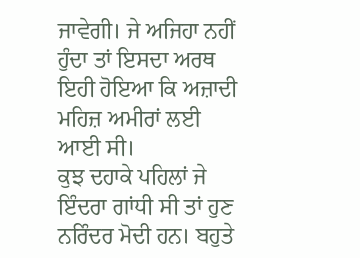ਜਾਵੇਗੀ। ਜੇ ਅਜਿਹਾ ਨਹੀਂ ਹੁੰਦਾ ਤਾਂ ਇਸਦਾ ਅਰਥ ਇਹੀ ਹੋਇਆ ਕਿ ਅਜ਼ਾਦੀ ਮਹਿਜ਼ ਅਮੀਰਾਂ ਲਈ ਆਈ ਸੀ।
ਕੁਝ ਦਹਾਕੇ ਪਹਿਲਾਂ ਜੇ ਇੰਦਰਾ ਗਾਂਧੀ ਸੀ ਤਾਂ ਹੁਣ ਨਰਿੰਦਰ ਮੋਦੀ ਹਨ। ਬਹੁਤੇ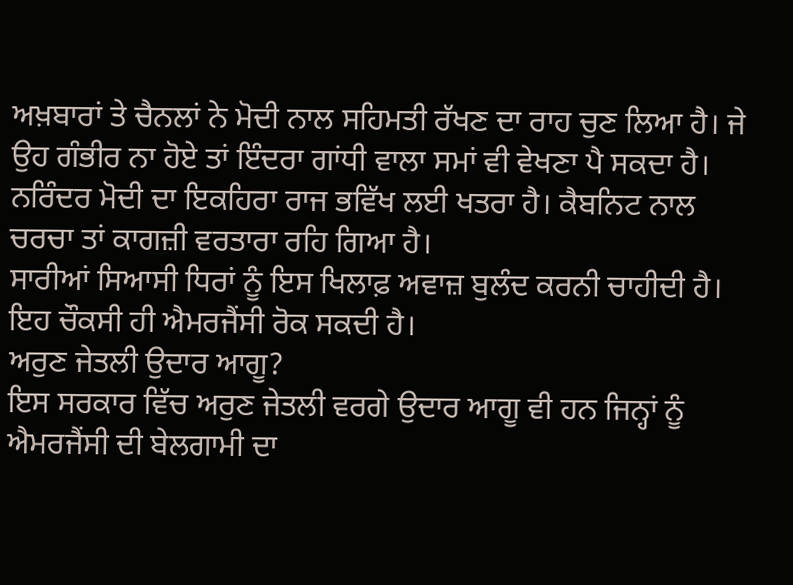ਅਖ਼ਬਾਰਾਂ ਤੇ ਚੈਨਲਾਂ ਨੇ ਮੋਦੀ ਨਾਲ ਸਹਿਮਤੀ ਰੱਖਣ ਦਾ ਰਾਹ ਚੁਣ ਲਿਆ ਹੈ। ਜੇ ਉਹ ਗੰਭੀਰ ਨਾ ਹੋਏ ਤਾਂ ਇੰਦਰਾ ਗਾਂਧੀ ਵਾਲਾ ਸਮਾਂ ਵੀ ਵੇਖਣਾ ਪੈ ਸਕਦਾ ਹੈ।
ਨਰਿੰਦਰ ਮੋਦੀ ਦਾ ਇਕਹਿਰਾ ਰਾਜ ਭਵਿੱਖ ਲਈ ਖਤਰਾ ਹੈ। ਕੈਬਨਿਟ ਨਾਲ ਚਰਚਾ ਤਾਂ ਕਾਗਜ਼ੀ ਵਰਤਾਰਾ ਰਹਿ ਗਿਆ ਹੈ।
ਸਾਰੀਆਂ ਸਿਆਸੀ ਧਿਰਾਂ ਨੂੰ ਇਸ ਖਿਲਾਫ਼ ਅਵਾਜ਼ ਬੁਲੰਦ ਕਰਨੀ ਚਾਹੀਦੀ ਹੈ। ਇਹ ਚੌਕਸੀ ਹੀ ਐਮਰਜੈਂਸੀ ਰੋਕ ਸਕਦੀ ਹੈ।
ਅਰੁਣ ਜੇਤਲੀ ਉਦਾਰ ਆਗੂ?
ਇਸ ਸਰਕਾਰ ਵਿੱਚ ਅਰੁਣ ਜੇਤਲੀ ਵਰਗੇ ਉਦਾਰ ਆਗੂ ਵੀ ਹਨ ਜਿਨ੍ਹਾਂ ਨੂੰ ਐਮਰਜੈਂਸੀ ਦੀ ਬੇਲਗਾਮੀ ਦਾ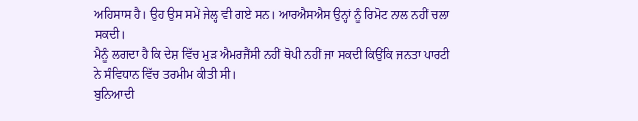ਅਹਿਸਾਸ ਹੈ। ਉਹ ਉਸ ਸਮੇਂ ਜੇਲ੍ਹ ਵੀ ਗਏ ਸਨ। ਆਰਐਸਐਸ ਉਨ੍ਹਾਂ ਨੂੰ ਰਿਮੋਟ ਨਾਲ ਨਹੀਂ ਚਲਾ ਸਕਦੀ।
ਮੈਨੂੰ ਲਗਦਾ ਹੈ ਕਿ ਦੇਸ਼ ਵਿੱਚ ਮੁੜ ਐਮਰਜੈਂਸੀ ਨਹੀਂ ਥੋਪੀ ਨਹੀਂ ਜਾ ਸਕਦੀ ਕਿਉਂਕਿ ਜਨਤਾ ਪਾਰਟੀ ਨੇ ਸੰਵਿਧਾਨ ਵਿੱਚ ਤਰਮੀਮ ਕੀਤੀ ਸੀ।
ਬੁਨਿਆਦੀ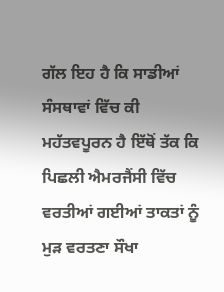ਗੱਲ ਇਹ ਹੈ ਕਿ ਸਾਡੀਆਂ ਸੰਸਥਾਵਾਂ ਵਿੱਚ ਕੀ ਮਹੱਤਵਪੂਰਨ ਹੈ ਇੱਥੋਂ ਤੱਕ ਕਿ ਪਿਛਲੀ ਐਮਰਜੈਂਸੀ ਵਿੱਚ ਵਰਤੀਆਂ ਗਈਆਂ ਤਾਕਤਾਂ ਨੂੰ ਮੁੜ ਵਰਤਣਾ ਸੌਖਾ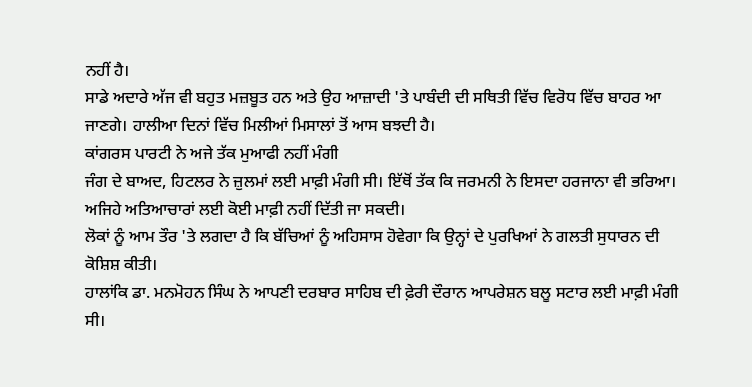ਨਹੀਂ ਹੈ।
ਸਾਡੇ ਅਦਾਰੇ ਅੱਜ ਵੀ ਬਹੁਤ ਮਜ਼ਬੂਤ ਹਨ ਅਤੇ ਉਹ ਆਜ਼ਾਦੀ 'ਤੇ ਪਾਬੰਦੀ ਦੀ ਸਥਿਤੀ ਵਿੱਚ ਵਿਰੋਧ ਵਿੱਚ ਬਾਹਰ ਆ ਜਾਣਗੇ। ਹਾਲੀਆ ਦਿਨਾਂ ਵਿੱਚ ਮਿਲੀਆਂ ਮਿਸਾਲਾਂ ਤੋਂ ਆਸ ਬਝਦੀ ਹੈ।
ਕਾਂਗਰਸ ਪਾਰਟੀ ਨੇ ਅਜੇ ਤੱਕ ਮੁਆਫੀ ਨਹੀਂ ਮੰਗੀ
ਜੰਗ ਦੇ ਬਾਅਦ, ਹਿਟਲਰ ਨੇ ਜ਼ੁਲਮਾਂ ਲਈ ਮਾਫ਼ੀ ਮੰਗੀ ਸੀ। ਇੱਥੋਂ ਤੱਕ ਕਿ ਜਰਮਨੀ ਨੇ ਇਸਦਾ ਹਰਜਾਨਾ ਵੀ ਭਰਿਆ। ਅਜਿਹੇ ਅਤਿਆਚਾਰਾਂ ਲਈ ਕੋਈ ਮਾਫ਼ੀ ਨਹੀਂ ਦਿੱਤੀ ਜਾ ਸਕਦੀ।
ਲੋਕਾਂ ਨੂੰ ਆਮ ਤੌਰ 'ਤੇ ਲਗਦਾ ਹੈ ਕਿ ਬੱਚਿਆਂ ਨੂੰ ਅਹਿਸਾਸ ਹੋਵੇਗਾ ਕਿ ਉਨ੍ਹਾਂ ਦੇ ਪੁਰਖਿਆਂ ਨੇ ਗਲਤੀ ਸੁਧਾਰਨ ਦੀ ਕੋਸ਼ਿਸ਼ ਕੀਤੀ।
ਹਾਲਾਂਕਿ ਡਾ. ਮਨਮੋਹਨ ਸਿੰਘ ਨੇ ਆਪਣੀ ਦਰਬਾਰ ਸਾਹਿਬ ਦੀ ਫ਼ੇਰੀ ਦੌਰਾਨ ਆਪਰੇਸ਼ਨ ਬਲੂ ਸਟਾਰ ਲਈ ਮਾਫ਼ੀ ਮੰਗੀ ਸੀ।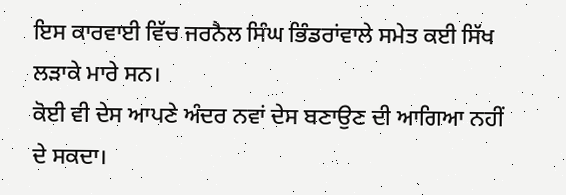ਇਸ ਕਾਰਵਾਈ ਵਿੱਚ ਜਰਨੈਲ ਸਿੰਘ ਭਿੰਡਰਾਂਵਾਲੇ ਸਮੇਤ ਕਈ ਸਿੱਖ ਲੜਾਕੇ ਮਾਰੇ ਸਨ।
ਕੋਈ ਵੀ ਦੇਸ ਆਪਣੇ ਅੰਦਰ ਨਵਾਂ ਦੇਸ ਬਣਾਉਣ ਦੀ ਆਗਿਆ ਨਹੀਂ ਦੇ ਸਕਦਾ।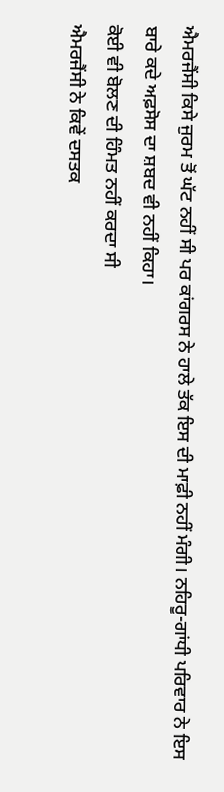ਐਮਰਜੈਂਸੀ ਕਿਸੇ ਜੁਰਮ ਤੋਂ ਘੱਟ ਨਹੀਂ ਸੀ ਪਰ ਕਾਂਗਰਸ ਨੇ ਹਾਲੇ ਤੱਕ ਇਸ ਦੀ ਮਾਫ਼ੀ ਨਹੀਂ ਮੰਗੀ। ਨਹਿਰੂ-ਗਾਂਧੀ ਪਰਿਵਾਰ ਨੇ ਇਸ ਬਾਰੇ ਕਦੇ ਅਫ਼ਸੋਸ ਦਾ ਸ਼ਬਦ ਵੀ ਨਹੀਂ ਕਿਹਾ।
ਕੋਈ ਵੀ ਬੋਲਣ ਦੀ ਹਿੰਮਤ ਨਹੀਂ ਕਰਦਾ ਸੀ
ਐਮਰਜੈਂਸੀ ਨੇ ਕਿਵੇਂ ਦਸਤਕ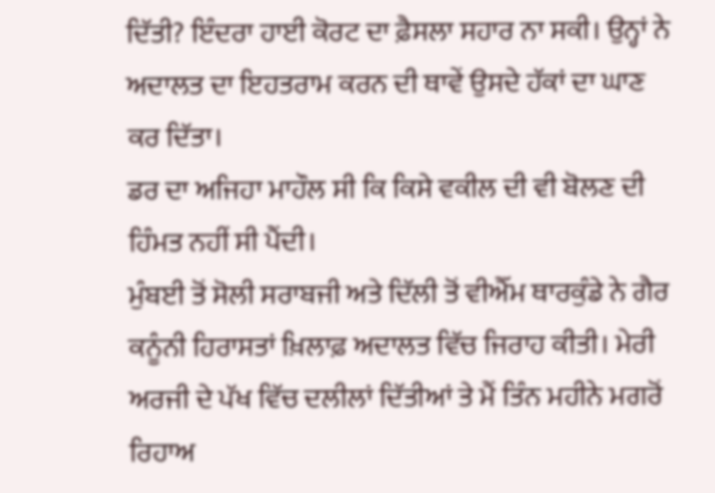ਦਿੱਤੀ? ਇੰਦਰਾ ਹਾਈ ਕੋਰਟ ਦਾ ਫ਼ੈਸਲਾ ਸਹਾਰ ਨਾ ਸਕੀ। ਉਨ੍ਹਾਂ ਨੇ ਅਦਾਲਤ ਦਾ ਇਹਤਰਾਮ ਕਰਨ ਦੀ ਥਾਵੇਂ ਉਸਦੇ ਹੱਕਾਂ ਦਾ ਘਾਣ ਕਰ ਦਿੱਤਾ।
ਡਰ ਦਾ ਅਜਿਹਾ ਮਾਹੌਲ ਸੀ ਕਿ ਕਿਸੇ ਵਕੀਲ ਦੀ ਵੀ ਬੋਲਣ ਦੀ ਹਿੰਮਤ ਨਹੀਂ ਸੀ ਪੈਂਦੀ।
ਮੁੰਬਈ ਤੋਂ ਸੋਲੀ ਸਰਾਬਜੀ ਅਤੇ ਦਿੱਲੀ ਤੋਂ ਵੀਐੱਮ ਥਾਰਕੁੰਡੇ ਨੇ ਗੈਰ ਕਨੂੰਨੀ ਹਿਰਾਸਤਾਂ ਖ਼ਿਲਾਫ਼ ਅਦਾਲਤ ਵਿੱਚ ਜਿਰਾਹ ਕੀਤੀ। ਮੇਰੀ ਅਰਜੀ ਦੇ ਪੱਖ ਵਿੱਚ ਦਲੀਲਾਂ ਦਿੱਤੀਆਂ ਤੇ ਮੈਂ ਤਿੰਨ ਮਹੀਨੇ ਮਗਰੋਂ ਰਿਹਾਅ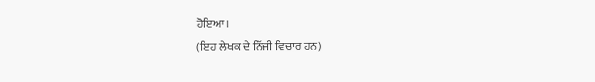ਹੋਇਆ।
(ਇਹ ਲੇਖਕ ਦੇ ਨਿੱਜੀ ਵਿਚਾਰ ਹਨ)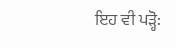ਇਹ ਵੀ ਪੜ੍ਹੋ: